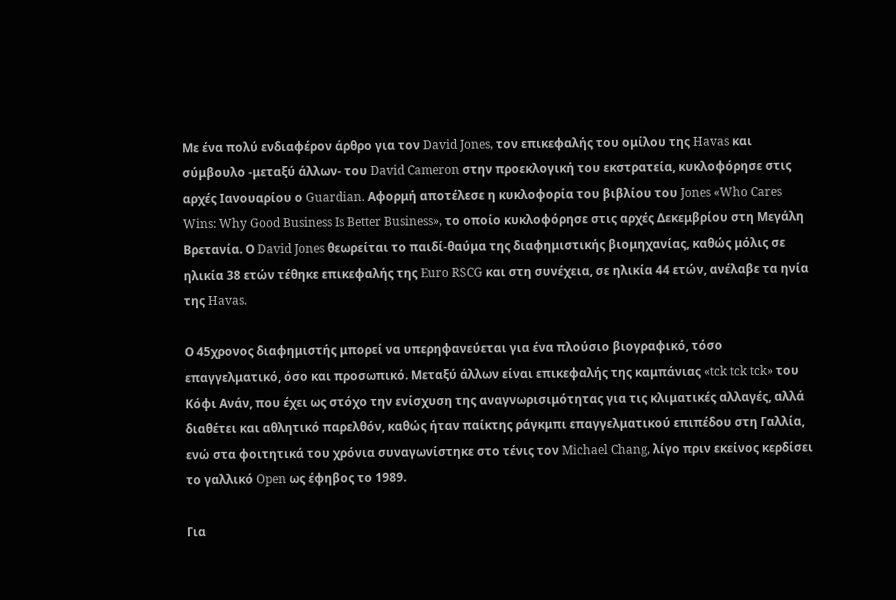Mε ένα πολύ ενδιαφέρον άρθρο για τον David Jones, τον επικεφαλής του ομίλου της Havas και σύμβουλο -μεταξύ άλλων- του David Cameron στην προεκλογική του εκστρατεία, κυκλοφόρησε στις αρχές Ιανουαρίου ο Guardian. Αφορμή αποτέλεσε η κυκλοφορία του βιβλίου του Jones «Who Cares Wins: Why Good Business Is Better Business», το οποίο κυκλοφόρησε στις αρχές Δεκεμβρίου στη Μεγάλη Βρετανία. Ο David Jones θεωρείται το παιδί-θαύμα της διαφημιστικής βιομηχανίας, καθώς μόλις σε ηλικία 38 ετών τέθηκε επικεφαλής της Euro RSCG και στη συνέχεια, σε ηλικία 44 ετών, ανέλαβε τα ηνία της Havas.

Ο 45χρονος διαφημιστής μπορεί να υπερηφανεύεται για ένα πλούσιο βιογραφικό, τόσο επαγγελματικό, όσο και προσωπικό. Μεταξύ άλλων είναι επικεφαλής της καμπάνιας «tck tck tck» του Κόφι Ανάν, που έχει ως στόχο την ενίσχυση της αναγνωρισιμότητας για τις κλιματικές αλλαγές, αλλά διαθέτει και αθλητικό παρελθόν, καθώς ήταν παίκτης ράγκμπι επαγγελματικού επιπέδου στη Γαλλία, ενώ στα φοιτητικά του χρόνια συναγωνίστηκε στο τένις τον Michael Chang, λίγο πριν εκείνος κερδίσει το γαλλικό Open ως έφηβος το 1989.

Για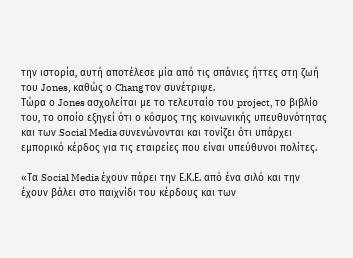την ιστορία, αυτή αποτέλεσε μία από τις σπάνιες ήττες στη ζωή του Jones, καθώς ο Chang τον συνέτριψε.
Τώρα ο Jones ασχολείται με το τελευταίο του project, το βιβλίο του, το οποίο εξηγεί ότι ο κόσμος της κοινωνικής υπευθυνότητας και των Social Media συνενώνονται και τονίζει ότι υπάρχει εμπορικό κέρδος για τις εταιρείες που είναι υπεύθυνοι πολίτες.

«Τα Social Media έχουν πάρει την Ε.Κ.Ε. από ένα σιλό και την έχουν βάλει στο παιχνίδι του κέρδους και των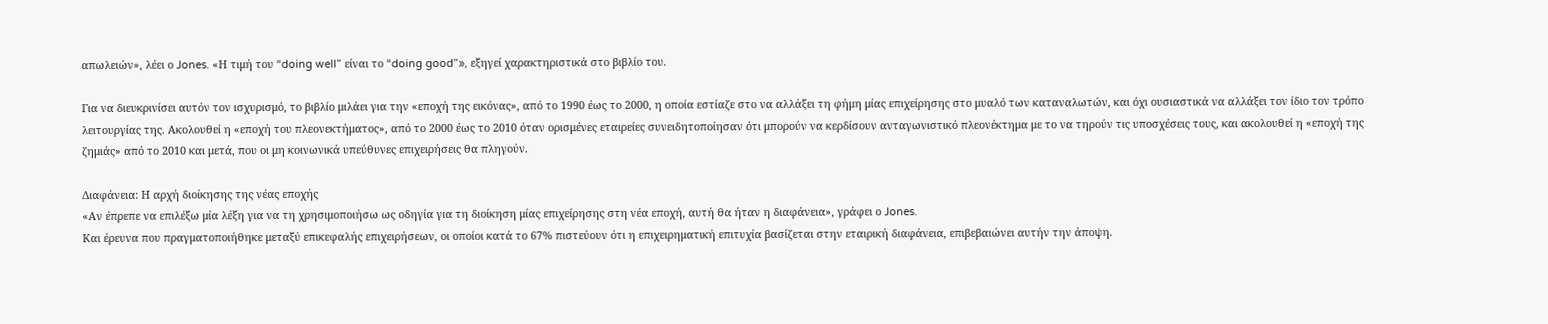απωλειών», λέει ο Jones. «Η τιμή του “doing well” είναι το “doing good”», εξηγεί χαρακτηριστικά στο βιβλίο του.

Για να διευκρινίσει αυτόν τον ισχυρισμό, το βιβλίο μιλάει για την «εποχή της εικόνας», από το 1990 έως το 2000, η οποία εστίαζε στο να αλλάξει τη φήμη μίας επιχείρησης στο μυαλό των καταναλωτών, και όχι ουσιαστικά να αλλάξει τον ίδιο τον τρόπο λειτουργίας της. Ακολουθεί η «εποχή του πλεονεκτήματος», από το 2000 έως το 2010 όταν ορισμένες εταιρείες συνειδητοποίησαν ότι μπορούν να κερδίσουν ανταγωνιστικό πλεονέκτημα με το να τηρούν τις υποσχέσεις τους, και ακολουθεί η «εποχή της ζημιάς» από το 2010 και μετά, που οι μη κοινωνικά υπεύθυνες επιχειρήσεις θα πληγούν.

Διαφάνεια: Η αρχή διοίκησης της νέας εποχής
«Αν έπρεπε να επιλέξω μία λέξη για να τη χρησιμοποιήσω ως οδηγία για τη διοίκηση μίας επιχείρησης στη νέα εποχή, αυτή θα ήταν η διαφάνεια», γράφει ο Jones.
Και έρευνα που πραγματοποιήθηκε μεταξύ επικεφαλής επιχειρήσεων, οι οποίοι κατά το 67% πιστεύουν ότι η επιχειρηματική επιτυχία βασίζεται στην εταιρική διαφάνεια, επιβεβαιώνει αυτήν την άποψη.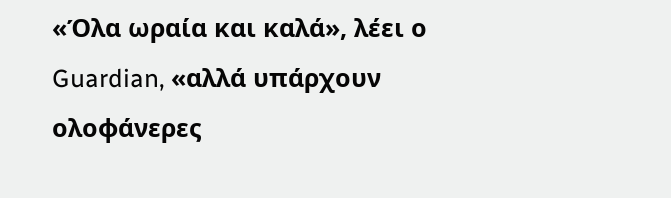«Όλα ωραία και καλά», λέει ο Guardian, «αλλά υπάρχουν ολοφάνερες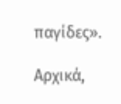παγίδες».

Αρχικά,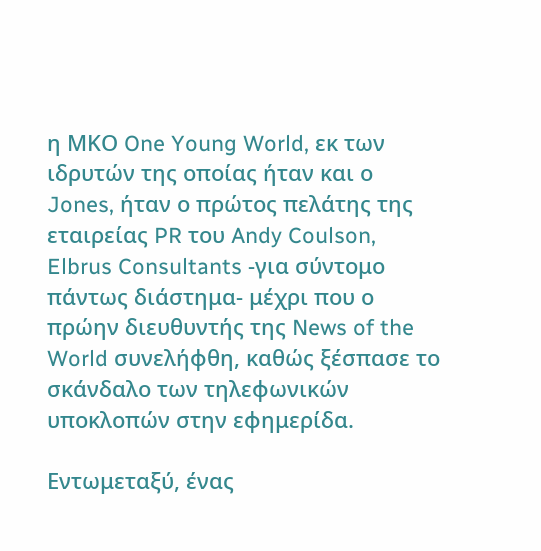η ΜΚΟ One Young World, εκ των ιδρυτών της οποίας ήταν και ο Jones, ήταν ο πρώτος πελάτης της εταιρείας PR του Andy Coulson, Elbrus Consultants -για σύντομο πάντως διάστημα- μέχρι που ο πρώην διευθυντής της News of the World συνελήφθη, καθώς ξέσπασε το σκάνδαλο των τηλεφωνικών υποκλοπών στην εφημερίδα.

Εντωμεταξύ, ένας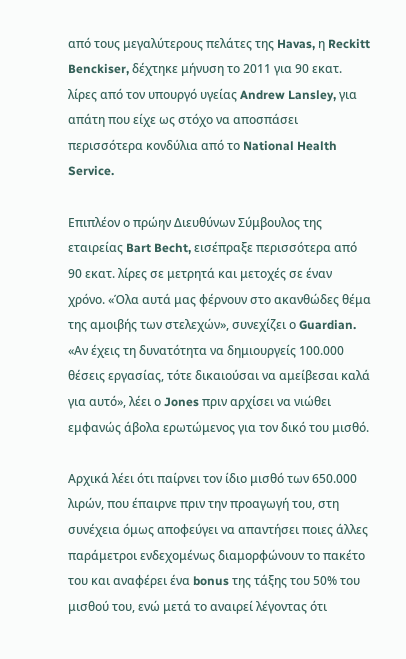από τους μεγαλύτερους πελάτες της Havas, η Reckitt Benckiser, δέχτηκε μήνυση το 2011 για 90 εκατ. λίρες από τον υπουργό υγείας Andrew Lansley, για απάτη που είχε ως στόχο να αποσπάσει περισσότερα κονδύλια από το National Health Service.

Επιπλέον ο πρώην Διευθύνων Σύμβουλος της εταιρείας Bart Becht, εισέπραξε περισσότερα από 90 εκατ. λίρες σε μετρητά και μετοχές σε έναν χρόνο. «Όλα αυτά μας φέρνουν στο ακανθώδες θέμα της αμοιβής των στελεχών», συνεχίζει ο Guardian. «Αν έχεις τη δυνατότητα να δημιουργείς 100.000 θέσεις εργασίας, τότε δικαιούσαι να αμείβεσαι καλά για αυτό», λέει ο Jones πριν αρχίσει να νιώθει εμφανώς άβολα ερωτώμενος για τον δικό του μισθό.

Αρχικά λέει ότι παίρνει τον ίδιο μισθό των 650.000 λιρών, που έπαιρνε πριν την προαγωγή του, στη συνέχεια όμως αποφεύγει να απαντήσει ποιες άλλες παράμετροι ενδεχομένως διαμορφώνουν το πακέτο του και αναφέρει ένα bonus της τάξης του 50% του μισθού του, ενώ μετά το αναιρεί λέγοντας ότι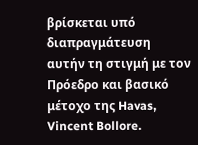βρίσκεται υπό διαπραγμάτευση αυτήν τη στιγμή με τον Πρόεδρο και βασικό μέτοχο της Havas, Vincent Bollore.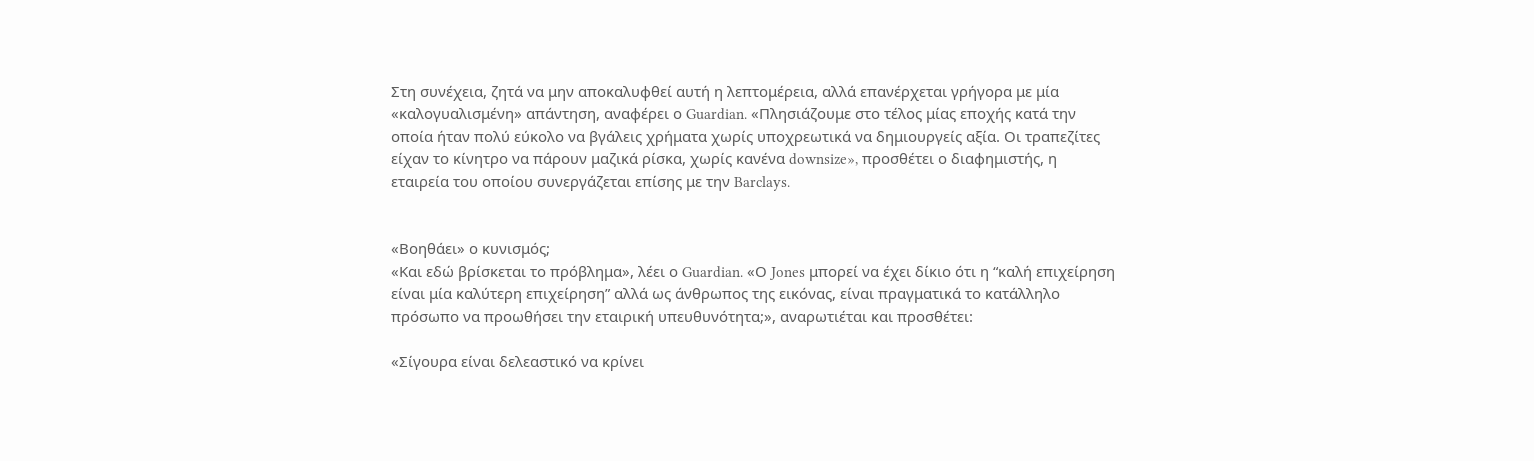Στη συνέχεια, ζητά να μην αποκαλυφθεί αυτή η λεπτομέρεια, αλλά επανέρχεται γρήγορα με μία «καλογυαλισμένη» απάντηση, αναφέρει ο Guardian. «Πλησιάζουμε στο τέλος μίας εποχής κατά την οποία ήταν πολύ εύκολο να βγάλεις χρήματα χωρίς υποχρεωτικά να δημιουργείς αξία. Οι τραπεζίτες είχαν το κίνητρο να πάρουν μαζικά ρίσκα, χωρίς κανένα downsize», προσθέτει ο διαφημιστής, η εταιρεία του οποίου συνεργάζεται επίσης με την Barclays.


«Βοηθάει» ο κυνισμός;
«Και εδώ βρίσκεται το πρόβλημα», λέει ο Guardian. «Ο Jones μπορεί να έχει δίκιο ότι η “καλή επιχείρηση είναι μία καλύτερη επιχείρηση” αλλά ως άνθρωπος της εικόνας, είναι πραγματικά το κατάλληλο πρόσωπο να προωθήσει την εταιρική υπευθυνότητα;», αναρωτιέται και προσθέτει:

«Σίγουρα είναι δελεαστικό να κρίνει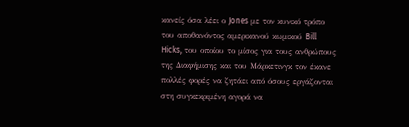κανείς όσα λέει ο Jones με τον κυνικό τρόπο του αποθανόντος αμερικανού κωμικού Bill Hicks, του οποίου το μίσος για τους ανθρώπους της Διαφήμισης και του Μάρκετινγκ τον έκανε πολλές φορές να ζητάει από όσους εργάζονται στη συγκεκριμένη αγορά να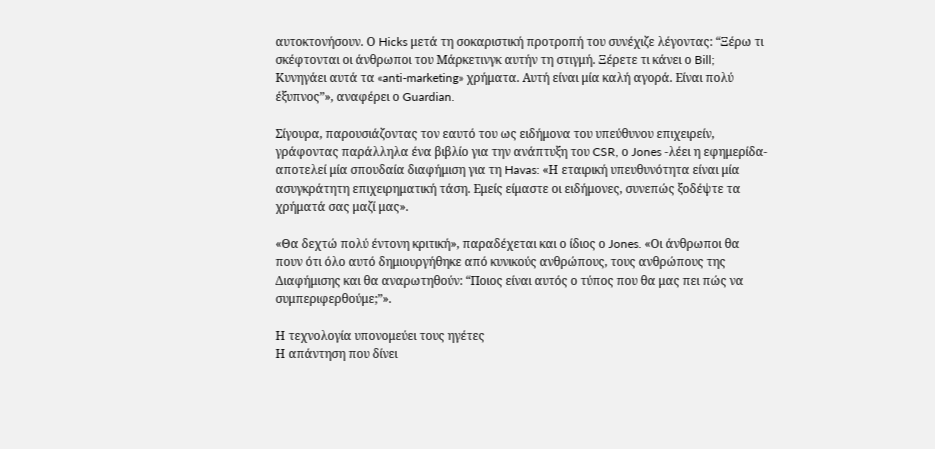αυτοκτονήσουν. Ο Hicks μετά τη σοκαριστική προτροπή του συνέχιζε λέγοντας: “Ξέρω τι σκέφτονται οι άνθρωποι του Μάρκετινγκ αυτήν τη στιγμή. Ξέρετε τι κάνει ο Bill; Κυνηγάει αυτά τα «anti-marketing» χρήματα. Αυτή είναι μία καλή αγορά. Είναι πολύ έξυπνος”», αναφέρει ο Guardian.

Σίγουρα, παρουσιάζοντας τον εαυτό του ως ειδήμονα του υπεύθυνου επιχειρείν, γράφοντας παράλληλα ένα βιβλίο για την ανάπτυξη του CSR, ο Jones -λέει η εφημερίδα- αποτελεί μία σπουδαία διαφήμιση για τη Havas: «Η εταιρική υπευθυνότητα είναι μία ασυγκράτητη επιχειρηματική τάση. Εμείς είμαστε οι ειδήμονες, συνεπώς ξοδέψτε τα χρήματά σας μαζί μας».

«Θα δεχτώ πολύ έντονη κριτική», παραδέχεται και ο ίδιος ο Jones. «Οι άνθρωποι θα πουν ότι όλο αυτό δημιουργήθηκε από κυνικούς ανθρώπους, τους ανθρώπους της Διαφήμισης και θα αναρωτηθούν: “Ποιος είναι αυτός ο τύπος που θα μας πει πώς να συμπεριφερθούμε;”».

Η τεχνολογία υπονομεύει τους ηγέτες
Η απάντηση που δίνει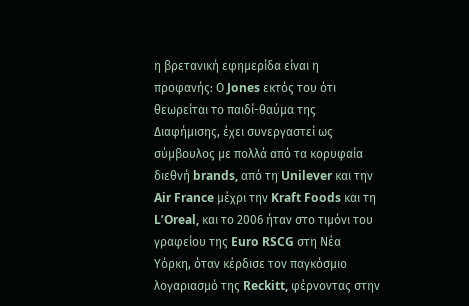η βρετανική εφημερίδα είναι η προφανής: Ο Jones εκτός του ότι θεωρείται το παιδί-θαύμα της Διαφήμισης, έχει συνεργαστεί ως σύμβουλος με πολλά από τα κορυφαία διεθνή brands, από τη Unilever και την Air France μέχρι την Kraft Foods και τη L’Oreal, και το 2006 ήταν στο τιμόνι του γραφείου της Euro RSCG στη Νέα Υόρκη, όταν κέρδισε τον παγκόσμιο λογαριασμό της Reckitt, φέρνοντας στην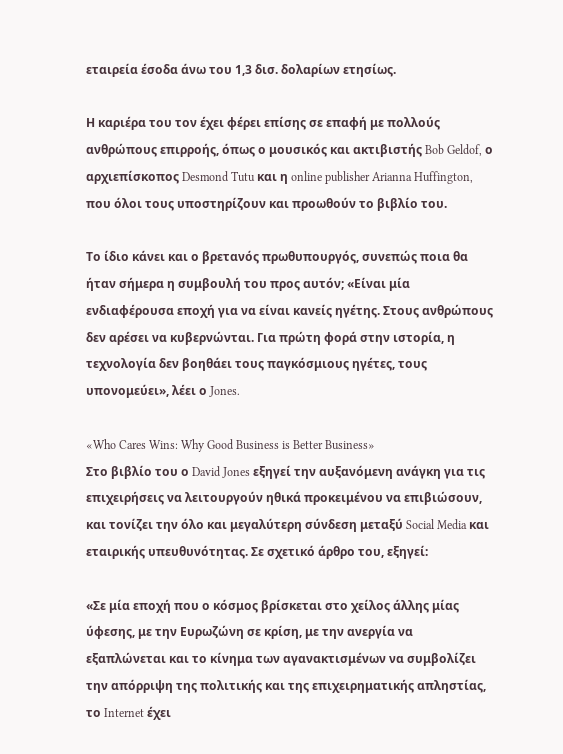εταιρεία έσοδα άνω του 1,3 δισ. δολαρίων ετησίως.

Η καριέρα του τον έχει φέρει επίσης σε επαφή με πολλούς ανθρώπους επιρροής, όπως ο μουσικός και ακτιβιστής Bob Geldof, ο αρχιεπίσκοπος Desmond Tutu και η online publisher Arianna Huffington, που όλοι τους υποστηρίζουν και προωθούν το βιβλίο του.

Το ίδιο κάνει και ο βρετανός πρωθυπουργός, συνεπώς ποια θα ήταν σήμερα η συμβουλή του προς αυτόν; «Είναι μία ενδιαφέρουσα εποχή για να είναι κανείς ηγέτης. Στους ανθρώπους δεν αρέσει να κυβερνώνται. Για πρώτη φορά στην ιστορία, η τεχνολογία δεν βοηθάει τους παγκόσμιους ηγέτες, τους υπονομεύει», λέει ο Jones.

«Who Cares Wins: Why Good Business is Better Business»
Στο βιβλίο του ο David Jones εξηγεί την αυξανόμενη ανάγκη για τις επιχειρήσεις να λειτουργούν ηθικά προκειμένου να επιβιώσουν, και τονίζει την όλο και μεγαλύτερη σύνδεση μεταξύ Social Media και εταιρικής υπευθυνότητας. Σε σχετικό άρθρο του, εξηγεί:

«Σε μία εποχή που ο κόσμος βρίσκεται στο χείλος άλλης μίας ύφεσης, με την Ευρωζώνη σε κρίση, με την ανεργία να εξαπλώνεται και το κίνημα των αγανακτισμένων να συμβολίζει την απόρριψη της πολιτικής και της επιχειρηματικής απληστίας, το Internet έχει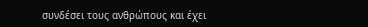συνδέσει τους ανθρώπους και έχει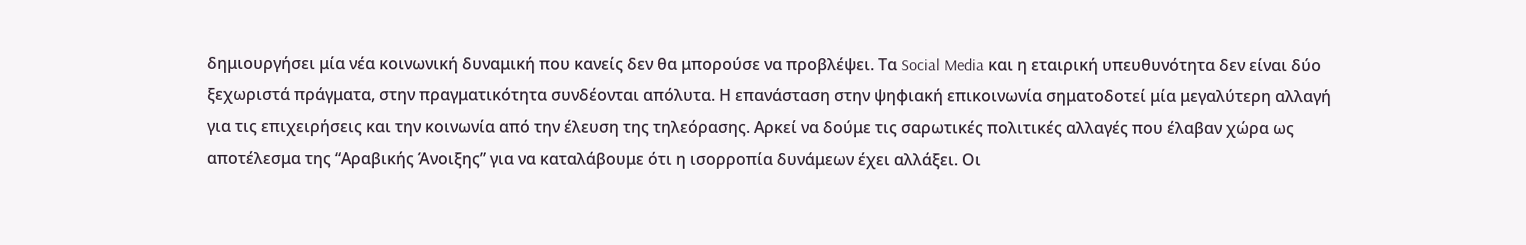δημιουργήσει μία νέα κοινωνική δυναμική που κανείς δεν θα μπορούσε να προβλέψει. Τα Social Media και η εταιρική υπευθυνότητα δεν είναι δύο ξεχωριστά πράγματα, στην πραγματικότητα συνδέονται απόλυτα. Η επανάσταση στην ψηφιακή επικοινωνία σηματοδοτεί μία μεγαλύτερη αλλαγή για τις επιχειρήσεις και την κοινωνία από την έλευση της τηλεόρασης. Αρκεί να δούμε τις σαρωτικές πολιτικές αλλαγές που έλαβαν χώρα ως αποτέλεσμα της “Αραβικής Άνοιξης” για να καταλάβουμε ότι η ισορροπία δυνάμεων έχει αλλάξει. Οι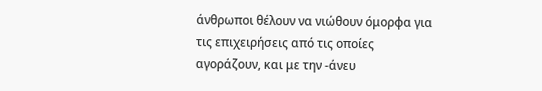άνθρωποι θέλουν να νιώθουν όμορφα για τις επιχειρήσεις από τις οποίες αγοράζουν, και με την -άνευ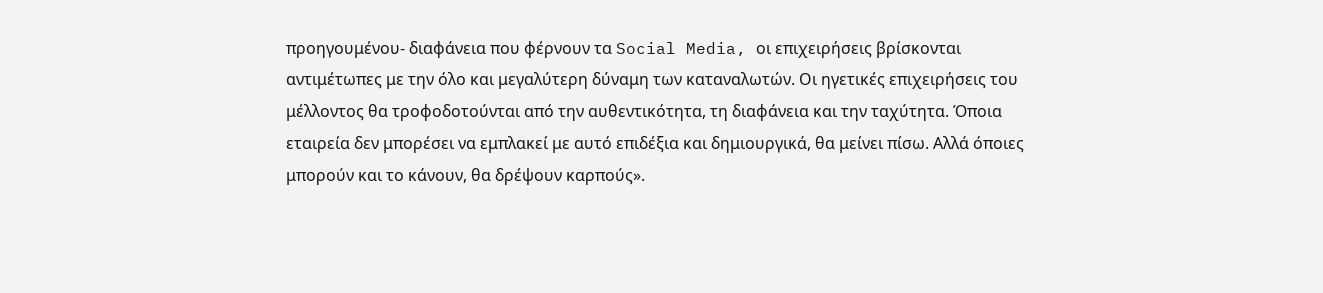προηγουμένου- διαφάνεια που φέρνουν τα Social Media, οι επιχειρήσεις βρίσκονται αντιμέτωπες με την όλο και μεγαλύτερη δύναμη των καταναλωτών. Οι ηγετικές επιχειρήσεις του μέλλοντος θα τροφοδοτούνται από την αυθεντικότητα, τη διαφάνεια και την ταχύτητα. Όποια εταιρεία δεν μπορέσει να εμπλακεί με αυτό επιδέξια και δημιουργικά, θα μείνει πίσω. Αλλά όποιες μπορούν και το κάνουν, θα δρέψουν καρπούς».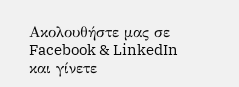Ακολουθήστε μας σε Facebook & LinkedIn και γίνετε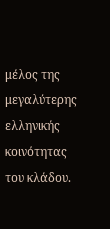μέλος της μεγαλύτερης ελληνικής κοινότητας του κλάδου.